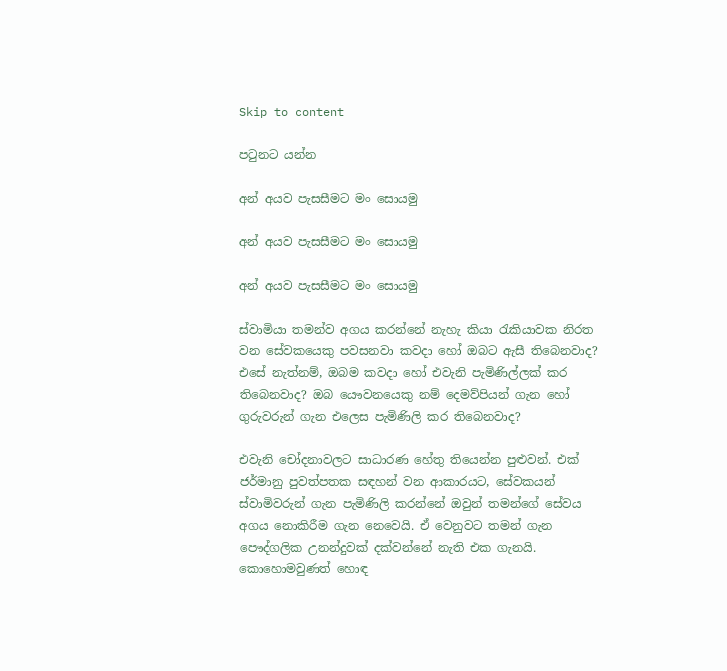Skip to content

පටුනට යන්න

අන් අයව පැසසීමට මං සොයමු

අන් අයව පැසසීමට මං සොයමු

අන් අයව පැසසීමට මං සොයමු

ස්වාමියා තමන්ව අගය කරන්නේ නැහැ කියා රැකියාවක නිරත වන සේවකයෙකු පවසනවා කවදා හෝ ඔබට ඇසී තිබෙනවාද? එසේ නැත්නම්, ඔබම කවදා හෝ එවැනි පැමිණිල්ලක් කර තිබෙනවාද? ඔබ යෞවනයෙකු නම් දෙමව්පියන් ගැන හෝ ගුරුවරුන් ගැන එලෙස පැමිණිලි කර තිබෙනවාද?

එවැනි චෝදනාවලට සාධාරණ හේතු තියෙන්න පුළුවන්. එක් ජර්මානු පුවත්පතක සඳහන් වන ආකාරයට, සේවකයන් ස්වාමිවරුන් ගැන පැමිණිලි කරන්නේ ඔවුන් තමන්ගේ සේවය අගය නොකිරීම ගැන නෙවෙයි. ඒ වෙනුවට තමන් ගැන පෞද්ගලික උනන්දුවක් දක්වන්නේ නැති එක ගැනයි. කොහොමවුණත් හොඳ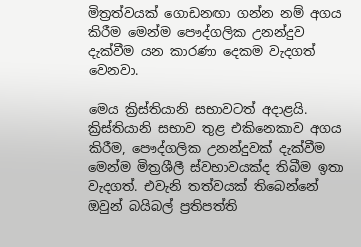මිත්‍රත්වයක් ගොඩනඟා ගන්න නම් අගය කිරීම මෙන්ම පෞද්ගලික උනන්දුව දැක්වීම යන කාරණා දෙකම වැදගත් වෙනවා.

මෙය ක්‍රිස්තියානි සභාවටත් අදාළයි. ක්‍රිස්තියානි සභාව තුළ එකිනෙකාව අගය කිරීම, පෞද්ගලික උනන්දුවක් දැක්වීම මෙන්ම මිත්‍රශීලී ස්වභාවයක්ද තිබීම ඉතා වැදගත්. එවැනි තත්වයක් තිබෙන්නේ ඔවුන් බයිබල් ප්‍රතිපත්ති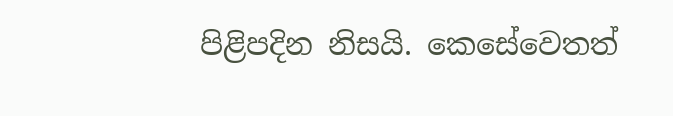පිළිපදින නිසයි. කෙසේවෙතත්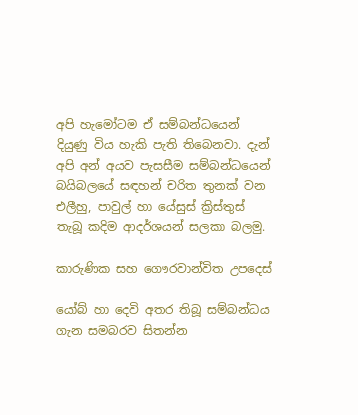අපි හැමෝටම ඒ සම්බන්ධයෙන් දියුණු විය හැකි පැති තිබෙනවා. දැන් අපි අන් අයව පැසසීම සම්බන්ධයෙන් බයිබලයේ සඳහන් චරිත තුනක් වන එලීහු, පාවුල් හා යේසුස් ක්‍රිස්තුස් තැබූ කදිම ආදර්ශයන් සලකා බලමු.

කාරුණික සහ ගෞරවාන්විත උපදෙස්

යෝබ් හා දෙවි අතර තිබූ සම්බන්ධය ගැන සමබරව සිතන්න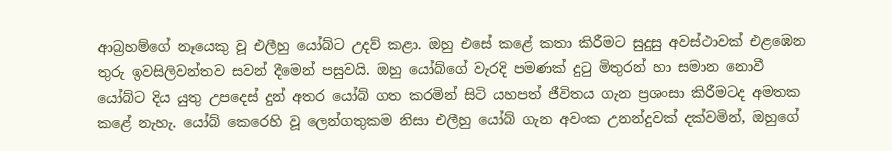ආබ්‍රහම්ගේ නෑයෙකු වූ එලීහු යෝබ්ට උදව් කළා. ඔහු එසේ කළේ කතා කිරීමට සුදුසු අවස්ථාවක් එළඹෙන තුරු ඉවසිලිවන්තව සවන් දීමෙන් පසුවයි. ඔහු යෝබ්ගේ වැරදි පමණක් දුටු මිතුරන් හා සමාන නොවී යෝබ්ට දිය යුතු උපදෙස් දුන් අතර යෝබ් ගත කරමින් සිටි යහපත් ජීවිතය ගැන ප්‍රශංසා කිරීමටද අමතක කළේ නැහැ. යෝබ් කෙරෙහි වූ ලෙන්ගතුකම නිසා එලීහු යෝබ් ගැන අවංක උනන්දුවක් දක්වමින්, ඔහුගේ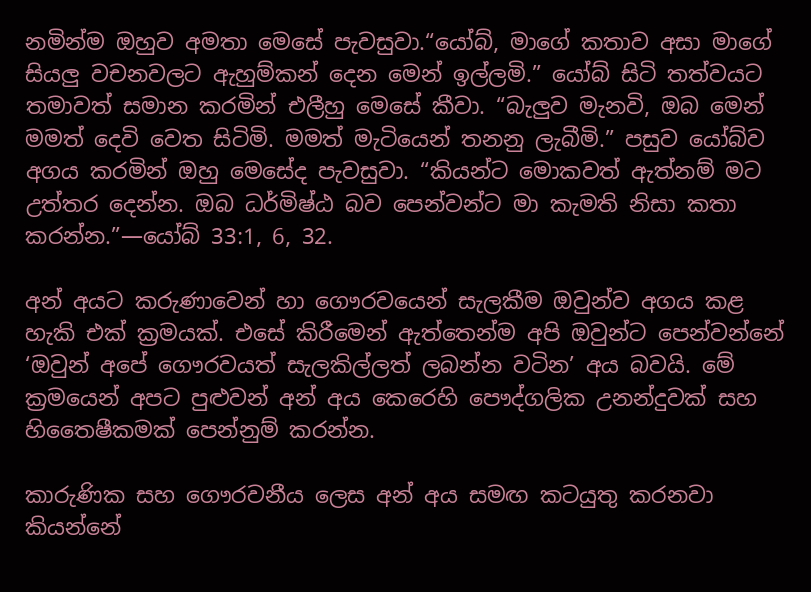නමින්ම ඔහුව අමතා මෙසේ පැවසුවා.“යෝබ්, මාගේ කතාව අසා මාගේ සියලු වචනවලට ඇහුම්කන් දෙන මෙන් ඉල්ලමි.” යෝබ් සිටි තත්වයට තමාවත් සමාන කරමින් එලීහු මෙසේ කීවා. “බැලුව මැනවි, ඔබ මෙන් මමත් දෙවි වෙත සිටිමි. මමත් මැටියෙන් තනනු ලැබීමි.” පසුව යෝබ්ව අගය කරමින් ඔහු මෙසේද පැවසුවා. “කියන්ට මොකවත් ඇත්නම් මට උත්තර දෙන්න. ඔබ ධර්මිෂ්ඨ බව පෙන්වන්ට මා කැමති නිසා කතා කරන්න.”—යෝබ් 33:1, 6, 32.

අන් අයට කරුණාවෙන් හා ගෞරවයෙන් සැලකීම ඔවුන්ව අගය කළ හැකි එක් ක්‍රමයක්. එසේ කිරීමෙන් ඇත්තෙන්ම අපි ඔවුන්ට පෙන්වන්නේ ‘ඔවුන් අපේ ගෞරවයත් සැලකිල්ලත් ලබන්න වටින’ අය බවයි. මේ ක්‍රමයෙන් අපට පුළුවන් අන් අය කෙරෙහි පෞද්ගලික උනන්දුවක් සහ හිතෛෂීකමක් පෙන්නුම් කරන්න.

කාරුණික සහ ගෞරවනීය ලෙස අන් අය සමඟ කටයුතු කරනවා කියන්නේ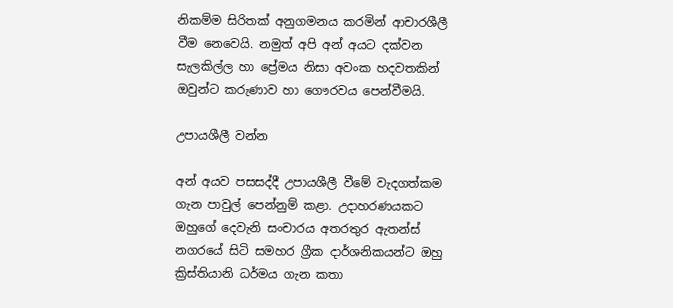නිකම්ම සිරිතක් අනුගමනය කරමින් ආචාරශීලී වීම නෙවෙයි. නමුත් අපි අන් අයට දක්වන සැලකිල්ල හා ප්‍රේමය නිසා අවංක හදවතකින් ඔවුන්ට කරුණාව හා ගෞරවය පෙන්වීමයි.

උපායශීලී වන්න

අන් අයව පසසද්දී උපායශීලී වීමේ වැදගත්කම ගැන පාවුල් පෙන්නුම් කළා. උදාහරණයකට ඔහුගේ දෙවැනි සංචාරය අතරතුර ඇතන්ස් නගරයේ සිටි සමහර ග්‍රීක දාර්ශනිකයන්ට ඔහු ක්‍රිස්තියානි ධර්මය ගැන කතා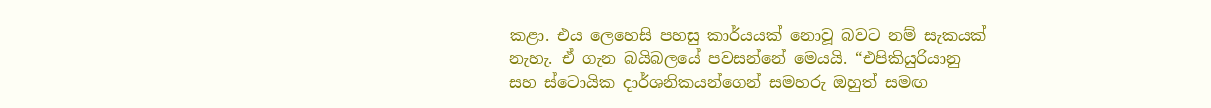කළා. එය ලෙහෙසි පහසු කාර්යයක් නොවූ බවට නම් සැකයක් නැහැ. ඒ ගැන බයිබලයේ පවසන්නේ මෙයයි. “එපිකියුරියානු සහ ස්ටොයික දාර්ශනිකයන්ගෙන් සමහරු ඔහුත් සමඟ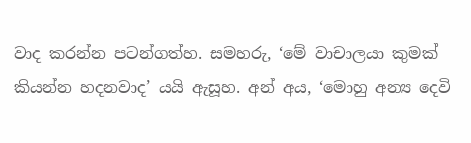වාද කරන්න පටන්ගත්හ. සමහරු, ‘මේ වාචාලයා කුමක් කියන්න හදනවාද’ යයි ඇසූහ. අන් අය, ‘මොහු අන්‍ය දෙවි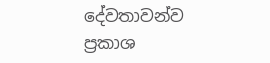දේවතාවන්ව ප්‍රකාශ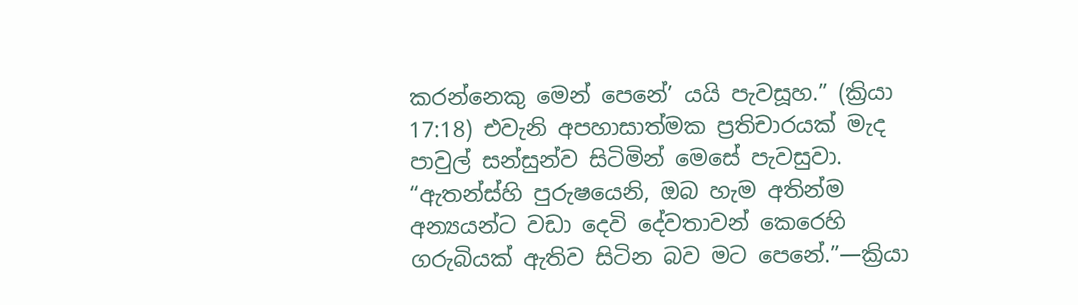කරන්නෙකු මෙන් පෙනේ’ යයි පැවසූහ.” (ක්‍රියා 17:18) එවැනි අපහාසාත්මක ප්‍රතිචාරයක් මැද පාවුල් සන්සුන්ව සිටිමින් මෙසේ පැවසුවා. “ඇතන්ස්හි පුරුෂයෙනි, ඔබ හැම අතින්ම අන්‍යයන්ට වඩා දෙවි දේවතාවන් කෙරෙහි ගරුබියක් ඇතිව සිටින බව මට පෙනේ.”—ක්‍රියා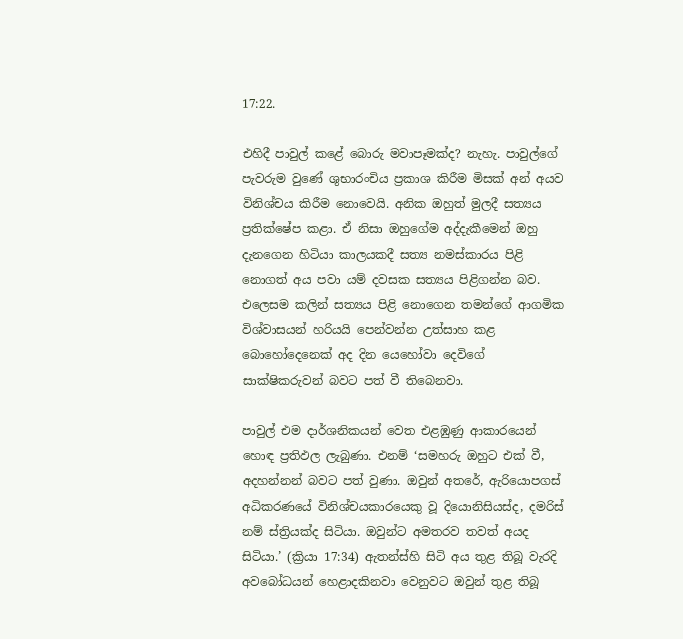17:22.

එහිදී පාවුල් කළේ බොරු මවාපෑමක්ද? නැහැ. පාවුල්ගේ පැවරුම වුණේ ශුභාරංචිය ප්‍රකාශ කිරීම මිසක් අන් අයව විනිශ්චය කිරීම නොවෙයි. අනික ඔහුත් මුලදී සත්‍යය ප්‍රතික්ෂේප කළා. ඒ නිසා ඔහුගේම අද්දැකීමෙන් ඔහු දැනගෙන හිටියා කාලයකදී සත්‍ය නමස්කාරය පිළි නොගත් අය පවා යම් දවසක සත්‍යය පිළිගන්න බව. එලෙසම කලින් සත්‍යය පිළි නොගෙන තමන්ගේ ආගමික විශ්වාසයන් හරියයි පෙන්වන්න උත්සාහ කළ බොහෝදෙනෙක් අද දින යෙහෝවා දෙවිගේ සාක්ෂිකරුවන් බවට පත් වී තිබෙනවා.

පාවුල් එම දාර්ශනිකයන් වෙත එළඹුණු ආකාරයෙන් හොඳ ප්‍රතිඵල ලැබුණා. එනම් ‘සමහරු ඔහුට එක් වී, අදහන්නන් බවට පත් වුණා. ඔවුන් අතරේ, ඇරියොපගස් අධිකරණයේ විනිශ්චයකාරයෙකු වූ දියොනිසියස්ද, දමරිස් නම් ස්ත්‍රියක්ද සිටියා. ඔවුන්ට අමතරව තවත් අයද සිටියා.’ (ක්‍රියා 17:34) ඇතන්ස්හි සිටි අය තුළ තිබූ වැරදි අවබෝධයන් හෙළාදකිනවා වෙනුවට ඔවුන් තුළ තිබූ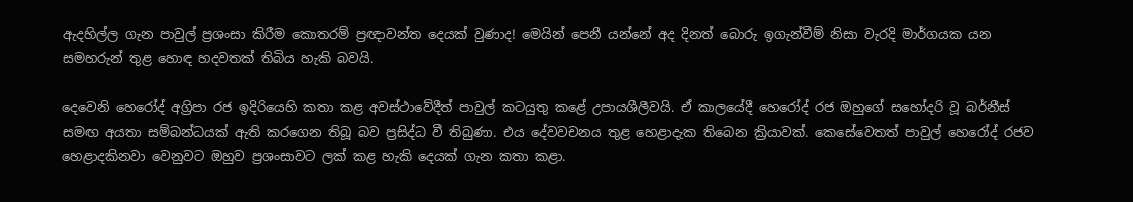ඇදහිල්ල ගැන පාවුල් ප්‍රශංසා කිරීම කොතරම් ප්‍රඥාවන්ත දෙයක් වුණාද! මෙයින් පෙනී යන්නේ අද දිනත් බොරු ඉගැන්වීම් නිසා වැරදි මාර්ගයක යන සමහරුන් තුළ හොඳ හදවතක් තිබිය හැකි බවයි.

දෙවෙනි හෙරෝද් අග්‍රිපා රජ ඉදිරියෙහි කතා කළ අවස්ථාවේදීත් පාවුල් කටයුතු කළේ උපායශීලීවයි. ඒ කාලයේදී හෙරෝද් රජ ඔහුගේ සහෝදරි වූ බර්නීස් සමඟ අයතා සම්බන්ධයක් ඇති කරගෙන තිබූ බව ප්‍රසිද්ධ වී තිබුණා. එය දේවවචනය තුළ හෙළාදැක තිබෙන ක්‍රියාවක්. කෙසේවෙතත් පාවුල් හෙරෝද් රජව හෙළාදකිනවා වෙනුවට ඔහුව ප්‍රශංසාවට ලක් කළ හැකි දෙයක් ගැන කතා කළා.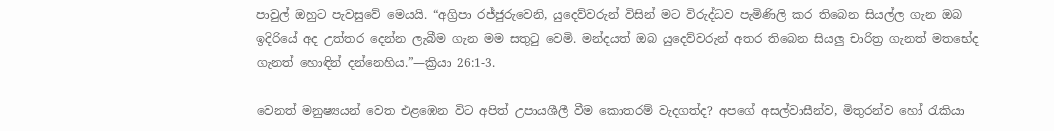පාවුල් ඔහුට පැවසුවේ මෙයයි. “අග්‍රිපා රජ්ජුරුවෙනි, යුදෙව්වරුන් විසින් මට විරුද්ධව පැමිණිලි කර තිබෙන සියල්ල ගැන ඔබ ඉදිරියේ අද උත්තර දෙන්න ලැබීම ගැන මම සතුටු වෙමි. මන්දයත් ඔබ යුදෙව්වරුන් අතර තිබෙන සියලු චාරිත්‍ර ගැනත් මතභේද ගැනත් හොඳින් දන්නෙහිය.”—ක්‍රියා 26:1-3.

වෙනත් මනුෂ්‍යයන් වෙත එළඹෙන විට අපිත් උපායශීලී වීම කොතරම් වැදගත්ද? අපගේ අසල්වාසීන්ව, මිතුරන්ව හෝ රැකියා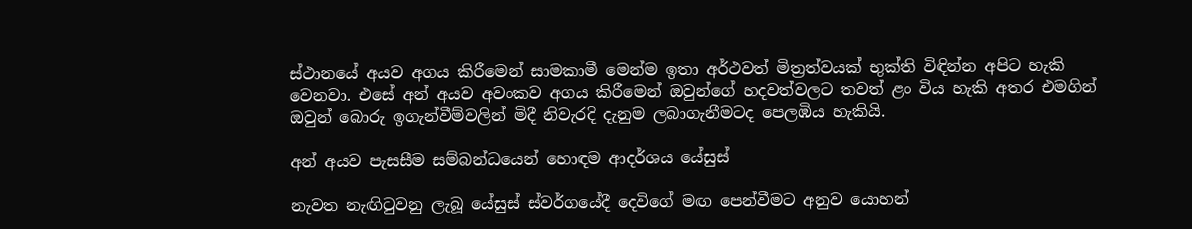ස්ථානයේ අයව අගය කිරීමෙන් සාමකාමී මෙන්ම ඉතා අර්ථවත් මිත්‍රත්වයක් භුක්ති විඳින්න අපිට හැකි වෙනවා. එසේ අන් අයව අවංකව අගය කිරීමෙන් ඔවුන්ගේ හදවත්වලට තවත් ළං විය හැකි අතර එමගින් ඔවුන් බොරු ඉගැන්වීම්වලින් මිදී නිවැරදි දැනුම ලබාගැනීමටද පෙලඹිය හැකියි.

අන් අයව පැසසීම සම්බන්ධයෙන් හොඳම ආදර්ශය යේසුස්

නැවත නැඟිටුවනු ලැබූ යේසුස් ස්වර්ගයේදී දෙවිගේ මඟ පෙන්වීමට අනුව යොහන්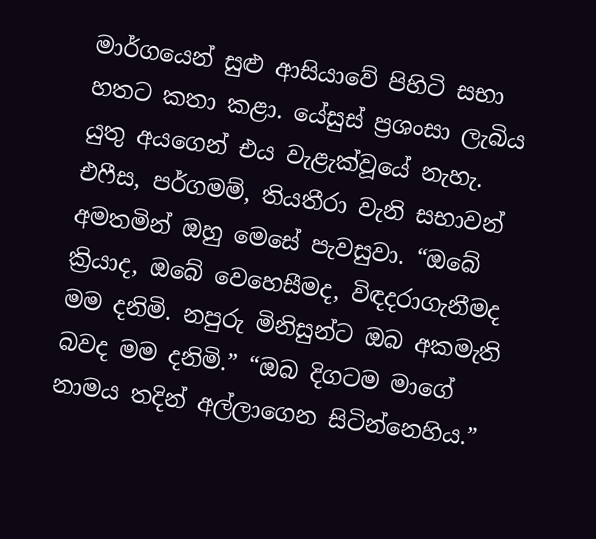මාර්ගයෙන් සුළු ආසියාවේ පිහිටි සභා හතට කතා කළා. යේසුස් ප්‍රශංසා ලැබිය යුතු අයගෙන් එය වැළැක්වූයේ නැහැ. එෆීස, පර්ගමම්, තියතීරා වැනි සභාවන් අමතමින් ඔහු මෙසේ පැවසුවා. “ඔබේ ක්‍රියාද, ඔබේ වෙහෙසීමද, විඳදරාගැනීමද මම දනිමි. නපුරු මිනිසුන්ට ඔබ අකමැති බවද මම දනිමි.” “ඔබ දිගටම මාගේ නාමය තදින් අල්ලාගෙන සිටින්නෙහිය.”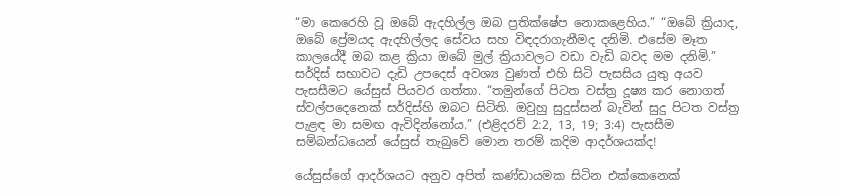“මා කෙරෙහි වූ ඔබේ ඇදහිල්ල ඔබ ප්‍රතික්ෂේප නොකළෙහිය.” “ඔබේ ක්‍රියාද, ඔබේ ප්‍රේමයද ඇදහිල්ලද සේවය සහ විඳදරාගැනීමද දනිමි. එසේම මෑත කාලයේදී ඔබ කළ ක්‍රියා ඔබේ මුල් ක්‍රියාවලට වඩා වැඩි බවද මම දනිමි.” සර්දිස් සභාවට දැඩි උපදෙස් අවශ්‍ය වුණත් එහි සිටි පැසසිය යුතු අයව පැසසීමට යේසුස් පියවර ගත්තා. “තමුන්ගේ පිටත වස්ත්‍ර දූෂ්‍ය කර නොගත් ස්වල්පදෙනෙක් සර්දිස්හි ඔබට සිටිති. ඔවුහු සුදුස්සන් බැවින් සුදු පිටත වස්ත්‍ර පැළඳ මා සමඟ ඇවිදින්නෝය.” (එළිදරව් 2:2, 13, 19; 3:4) පැසසීම සම්බන්ධයෙන් යේසුස් තැබුවේ මොන තරම් කදිම ආදර්ශයක්ද!

යේසුස්ගේ ආදර්ශයට අනුව අපිත් කණ්ඩායමක සිටින එක්කෙනෙක්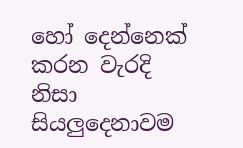හෝ දෙන්නෙක් කරන වැරදි නිසා සියලුදෙනාවම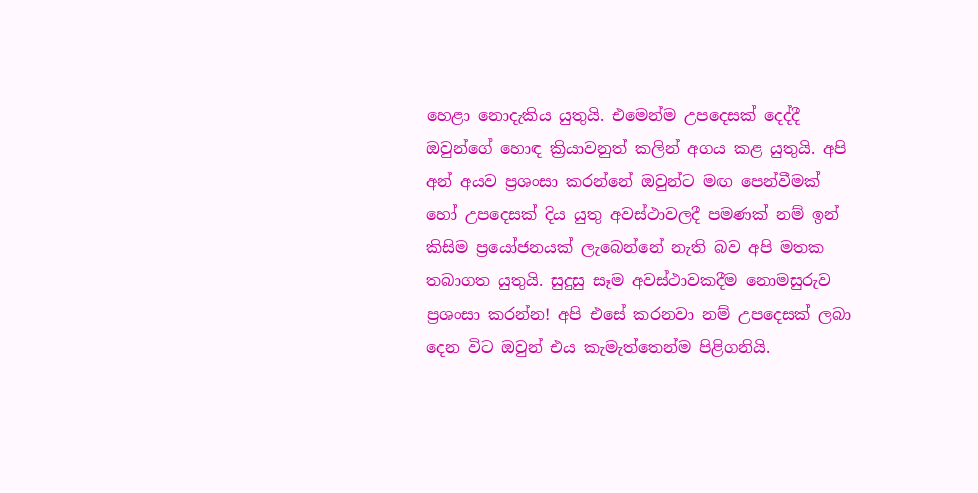හෙළා නොදැකිය යුතුයි. එමෙන්ම උපදෙසක් දෙද්දී ඔවුන්ගේ හොඳ ක්‍රියාවනුත් කලින් අගය කළ යුතුයි. අපි අන් අයව ප්‍රශංසා කරන්නේ ඔවුන්ට මඟ පෙන්වීමක් හෝ උපදෙසක් දිය යුතු අවස්ථාවලදී පමණක් නම් ඉන් කිසිම ප්‍රයෝජනයක් ලැබෙන්නේ නැති බව අපි මතක තබාගත යුතුයි. සුදුසු සෑම අවස්ථාවකදීම නොමසුරුව ප්‍රශංසා කරන්න! අපි එසේ කරනවා නම් උපදෙසක් ලබා දෙන විට ඔවුන් එය කැමැත්තෙන්ම පිළිගනියි.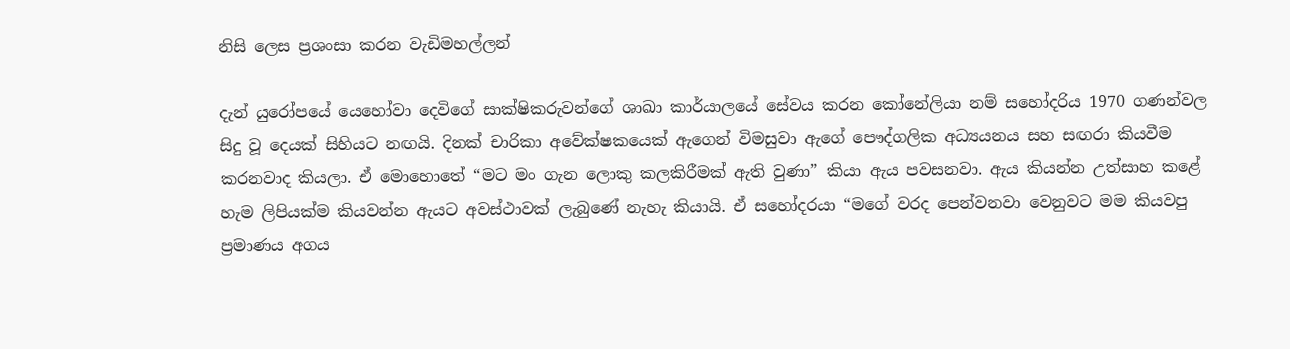නිසි ලෙස ප්‍රශංසා කරන වැඩිමහල්ලන්

දැන් යුරෝපයේ යෙහෝවා දෙවිගේ සාක්ෂිකරුවන්ගේ ශාඛා කාර්යාලයේ සේවය කරන කෝනේලියා නම් සහෝදරිය 1970 ගණන්වල සිදු වූ දෙයක් සිහියට නඟයි. දිනක් චාරිකා අවේක්ෂකයෙක් ඇගෙන් විමසුවා ඇගේ පෞද්ගලික අධ්‍යයනය සහ සඟරා කියවීම කරනවාද කියලා. ඒ මොහොතේ “මට මං ගැන ලොකු කලකිරීමක් ඇති වුණා” කියා ඇය පවසනවා. ඇය කියන්න උත්සාහ කළේ හැම ලිපියක්ම කියවන්න ඇයට අවස්ථාවක් ලැබුණේ නැහැ කියායි. ඒ සහෝදරයා “මගේ වරද පෙන්වනවා වෙනුවට මම කියවපු ප්‍රමාණය අගය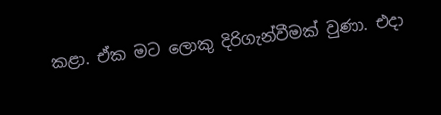කළා. ඒක මට ලොකු දිරිගැන්වීමක් වුණා. එදා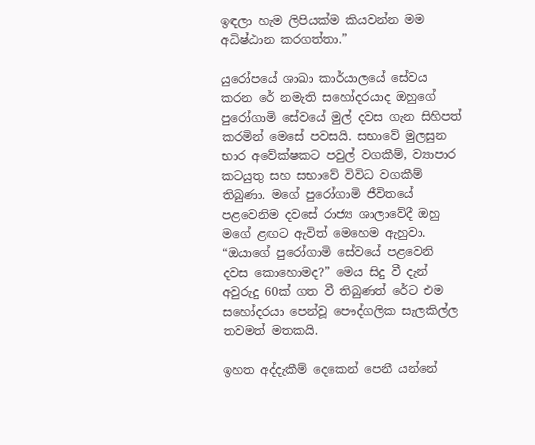ඉඳලා හැම ලිපියක්ම කියවන්න මම අධිෂ්ඨාන කරගත්තා.”

යුරෝපයේ ශාඛා කාර්යාලයේ සේවය කරන රේ නමැති සහෝදරයාද ඔහුගේ පුරෝගාමි සේවයේ මුල් දවස ගැන සිහිපත් කරමින් මෙසේ පවසයි. සභාවේ මුලසුන භාර අවේක්ෂකට පවුල් වගකීම්, ව්‍යාපාර කටයුතු සහ සභාවේ විවිධ වගකීම් තිබුණා. මගේ පුරෝගාමි ජීවිතයේ පළවෙනිම දවසේ රාජ්‍ය ශාලාවේදී ඔහු මගේ ළඟට ඇවිත් මෙහෙම ඇහුවා. “ඔයාගේ පුරෝගාමි සේවයේ පළවෙනි දවස කොහොමද?” මෙය සිදු වී දැන් අවුරුදු 60ක් ගත වී තිබුණත් රේට එම සහෝදරයා පෙන්වූ පෞද්ගලික සැලකිල්ල තවමත් මතකයි.

ඉහත අද්දැකීම් දෙකෙන් පෙනී යන්නේ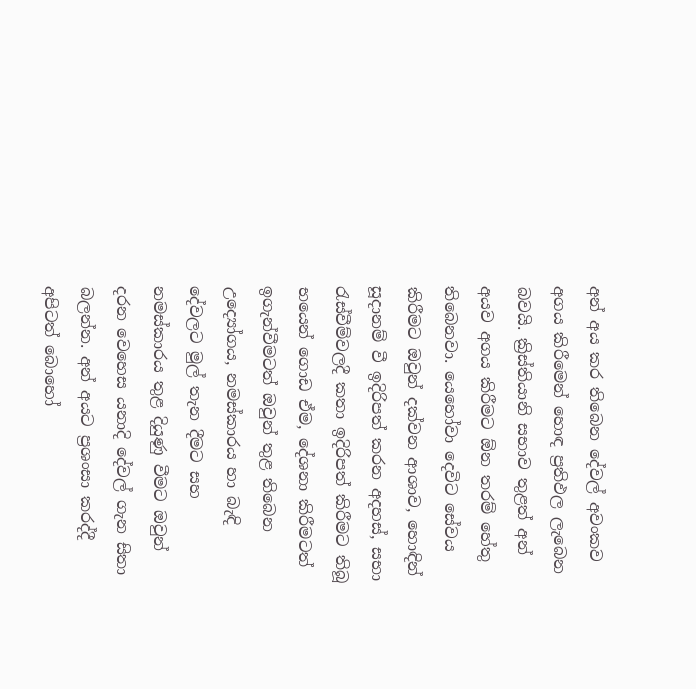අන් අය කර තිබෙන දේවල් අවංකව අගය කිරීමෙන් හොඳ ප්‍රතිඵල ලැබෙන බවයි. ක්‍රිස්තියානි සභාව තුළත් අන් අයව අගය කිරීමට ඕන තරම් හේතු තිබෙනවා. යෙහෝවා දෙවිට සේවය කිරීමට ඔවුන් දක්වන ආශාව, හොඳින් සූදානම් වී ඉදිරිපත් කරන අදහස්, සභා රැස්වීම්වලදී කතා ඉදිරිපත් කිරීමට තිබූ භයෙන් ගොඩ ඒම, දේශනා කිරීමටත් ඉගැන්වීමටත් ඔවුන් තුළ තිබෙන උද්‍යෝගය, නමස්කාරය හා බැඳි දේවලට මුල් තැන දීමට සහ නමස්කාරය තුළ දියුණු වීමට ඔවුන් දරන වෙහෙස යනාදි දේවල් ගැන සිතා බලන්න. අන් අයට ප්‍රශංසා කරද්දී අපිටත් බොහෝ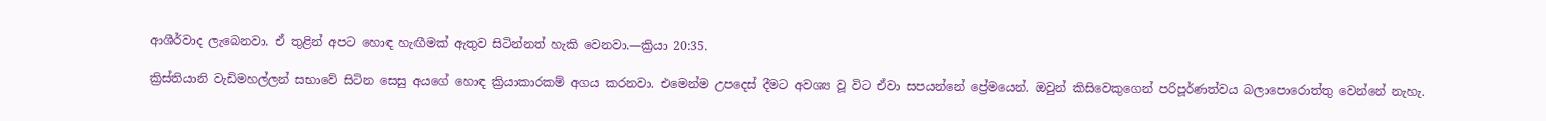ආශීර්වාද ලැබෙනවා. ඒ තුළින් අපට හොඳ හැඟීමක් ඇතුව සිටින්නත් හැකි වෙනවා.—ක්‍රියා 20:35.

ක්‍රිස්තියානි වැඩිමහල්ලන් සභාවේ සිටින සෙසු අයගේ හොඳ ක්‍රියාකාරකම් අගය කරනවා. එමෙන්ම උපදෙස් දීමට අවශ්‍ය වූ විට ඒවා සපයන්නේ ප්‍රේමයෙන්. ඔවුන් කිසිවෙකුගෙන් පරිපූර්ණත්වය බලාපොරොත්තු වෙන්නේ නැහැ.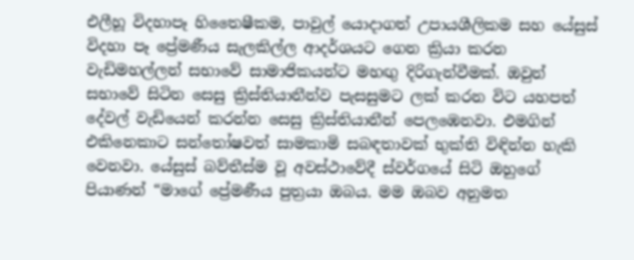එලීහූ විදහාපෑ හිතෛෂීකම, පාවුල් යොදාගත් උපායශීලිකම සහ යේසුස් විදහා පෑ ප්‍රේමණීය සැලකිල්ල ආදර්ශයට ගෙන ක්‍රියා කරන වැඩිමහල්ලන් සභාවේ සාමාජිකයන්ට මහඟු දිරිගැන්වීමක්. ඔවුන් සභාවේ සිටින සෙසු ක්‍රිස්තියානීන්ව පැසසුමට ලක් කරන විට යහපත් දේවල් වැඩියෙන් කරන්න සෙසු ක්‍රිස්තියානීන් පෙලඹෙනවා. එමගින් එකිනෙකාට සන්තෝෂවත් සාමකාමි සබඳතාවක් භුක්ති විඳින්න හැකි වෙනවා. යේසුස් බව්තීස්ම වූ අවස්ථාවේදී ස්වර්ගයේ සිටි ඔහුගේ පියාණන් “මාගේ ප්‍රේමණීය පුත්‍රයා ඔබය. මම ඔබව අනුමත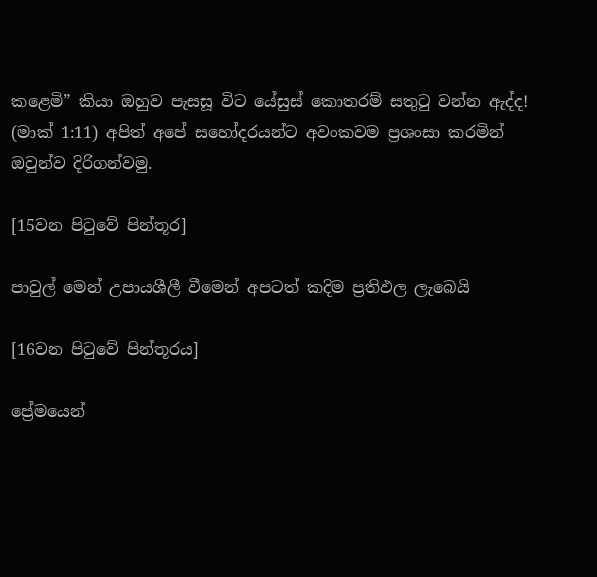කළෙමි” කියා ඔහුව පැසසූ විට යේසුස් කොතරම් සතුටු වන්න ඇද්ද! (මාක් 1:11) අපිත් අපේ සහෝදරයන්ට අවංකවම ප්‍රශංසා කරමින් ඔවුන්ව දිරිගන්වමු.

[15වන පිටුවේ පින්තූර]

පාවුල් මෙන් උපායශීලී වීමෙන් අපටත් කදිම ප්‍රතිඵල ලැබෙයි

[16වන පිටුවේ පින්තූරය]

ප්‍රේමයෙන්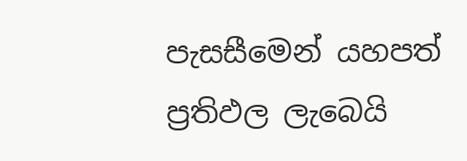පැසසීමෙන් යහපත් ප්‍රතිඵල ලැබෙයි